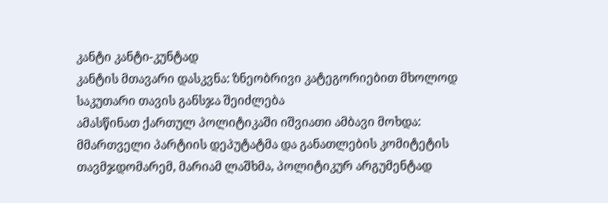კანტი კანტი-კუნტად
კანტის მთავარი დასკვნა: ზნეობრივი კატეგორიებით მხოლოდ საკუთარი თავის განსჯა შეიძლება
ამასწინათ ქართულ პოლიტიკაში იშვიათი ამბავი მოხდა: მმართველი პარტიის დეპუტატმა და განათლების კომიტეტის თავმჯდომარემ, მარიამ ლაშხმა, პოლიტიკურ არგუმენტად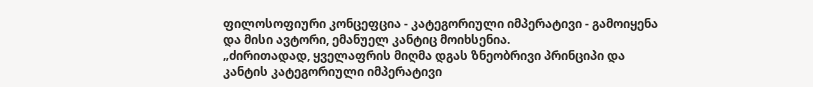ფილოსოფიური კონცეფცია - კატეგორიული იმპერატივი - გამოიყენა და მისი ავტორი, ემანუელ კანტიც მოიხსენია.
„ძირითადად, ყველაფრის მიღმა დგას ზნეობრივი პრინციპი და კანტის კატეგორიული იმპერატივი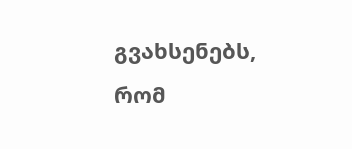გვახსენებს, რომ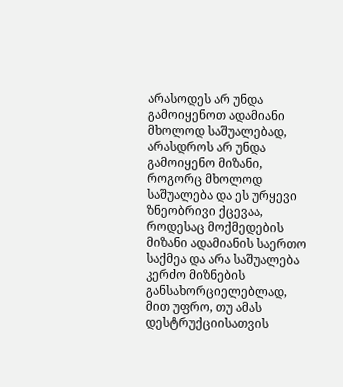არასოდეს არ უნდა გამოიყენოთ ადამიანი მხოლოდ საშუალებად, არასდროს არ უნდა გამოიყენო მიზანი, როგორც მხოლოდ საშუალება და ეს ურყევი ზნეობრივი ქცევაა, როდესაც მოქმედების მიზანი ადამიანის საერთო საქმეა და არა საშუალება კერძო მიზნების განსახორციელებლად, მით უფრო, თუ ამას დესტრუქციისათვის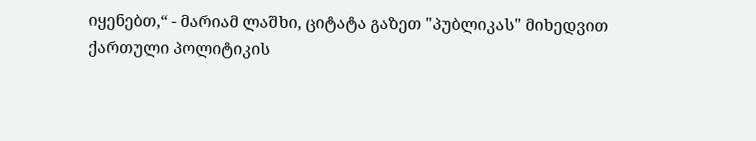იყენებთ,“ - მარიამ ლაშხი, ციტატა გაზეთ "პუბლიკას" მიხედვით
ქართული პოლიტიკის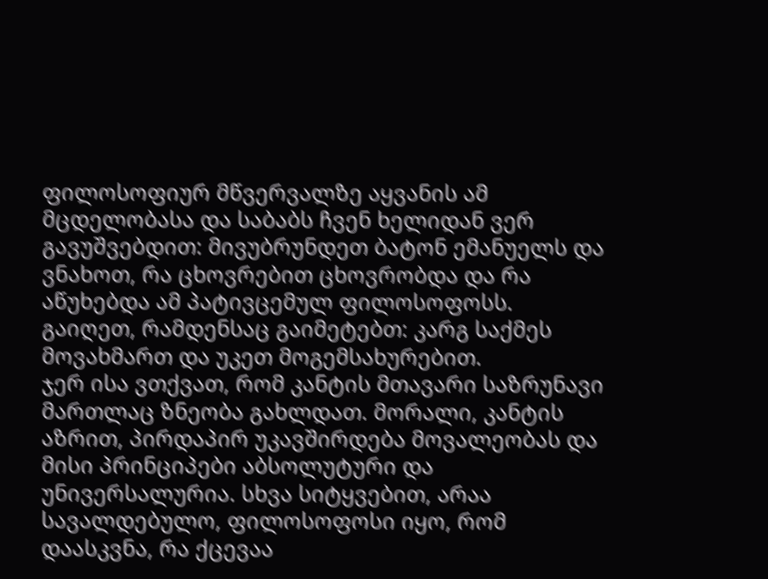ფილოსოფიურ მწვერვალზე აყვანის ამ მცდელობასა და საბაბს ჩვენ ხელიდან ვერ გავუშვებდით: მივუბრუნდეთ ბატონ ემანუელს და ვნახოთ, რა ცხოვრებით ცხოვრობდა და რა აწუხებდა ამ პატივცემულ ფილოსოფოსს.
გაიღეთ, რამდენსაც გაიმეტებთ: კარგ საქმეს მოვახმართ და უკეთ მოგემსახურებით.
ჯერ ისა ვთქვათ, რომ კანტის მთავარი საზრუნავი მართლაც ზნეობა გახლდათ. მორალი, კანტის აზრით, პირდაპირ უკავშირდება მოვალეობას და მისი პრინციპები აბსოლუტური და უნივერსალურია. სხვა სიტყვებით, არაა სავალდებულო, ფილოსოფოსი იყო, რომ დაასკვნა, რა ქცევაა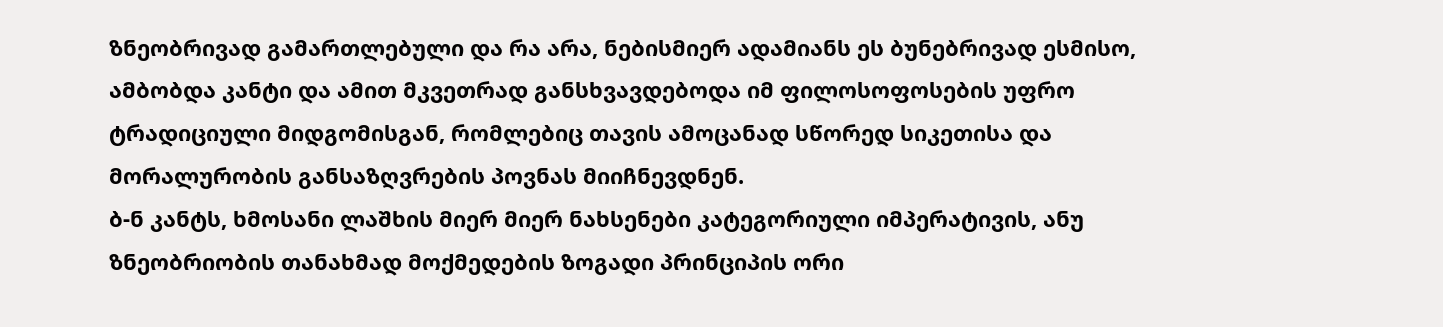ზნეობრივად გამართლებული და რა არა, ნებისმიერ ადამიანს ეს ბუნებრივად ესმისო, ამბობდა კანტი და ამით მკვეთრად განსხვავდებოდა იმ ფილოსოფოსების უფრო ტრადიციული მიდგომისგან, რომლებიც თავის ამოცანად სწორედ სიკეთისა და მორალურობის განსაზღვრების პოვნას მიიჩნევდნენ.
ბ-ნ კანტს, ხმოსანი ლაშხის მიერ მიერ ნახსენები კატეგორიული იმპერატივის, ანუ ზნეობრიობის თანახმად მოქმედების ზოგადი პრინციპის ორი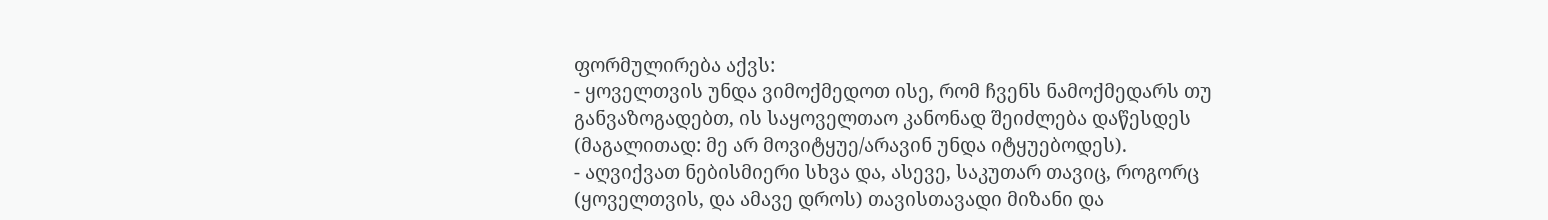ფორმულირება აქვს:
- ყოველთვის უნდა ვიმოქმედოთ ისე, რომ ჩვენს ნამოქმედარს თუ განვაზოგადებთ, ის საყოველთაო კანონად შეიძლება დაწესდეს (მაგალითად: მე არ მოვიტყუე/არავინ უნდა იტყუებოდეს).
- აღვიქვათ ნებისმიერი სხვა და, ასევე, საკუთარ თავიც, როგორც (ყოველთვის, და ამავე დროს) თავისთავადი მიზანი და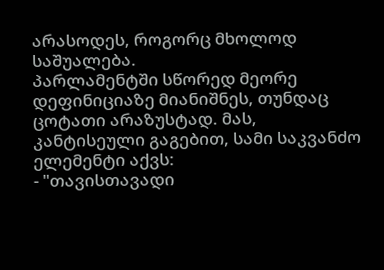არასოდეს, როგორც მხოლოდ საშუალება.
პარლამენტში სწორედ მეორე დეფინიციაზე მიანიშნეს, თუნდაც ცოტათი არაზუსტად. მას, კანტისეული გაგებით, სამი საკვანძო ელემენტი აქვს:
- "თავისთავადი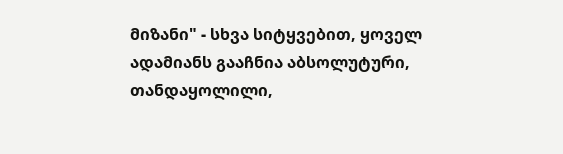მიზანი" - სხვა სიტყვებით, ყოველ ადამიანს გააჩნია აბსოლუტური, თანდაყოლილი,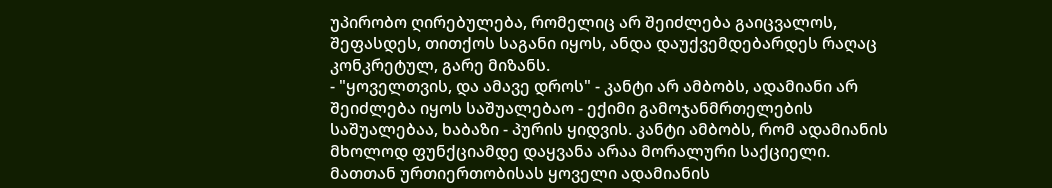უპირობო ღირებულება, რომელიც არ შეიძლება გაიცვალოს, შეფასდეს, თითქოს საგანი იყოს, ანდა დაუქვემდებარდეს რაღაც კონკრეტულ, გარე მიზანს.
- "ყოველთვის, და ამავე დროს" - კანტი არ ამბობს, ადამიანი არ შეიძლება იყოს საშუალებაო - ექიმი გამოჯანმრთელების საშუალებაა, ხაბაზი - პურის ყიდვის. კანტი ამბობს, რომ ადამიანის მხოლოდ ფუნქციამდე დაყვანა არაა მორალური საქციელი. მათთან ურთიერთობისას ყოველი ადამიანის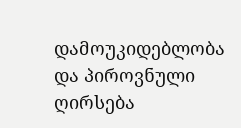დამოუკიდებლობა და პიროვნული ღირსება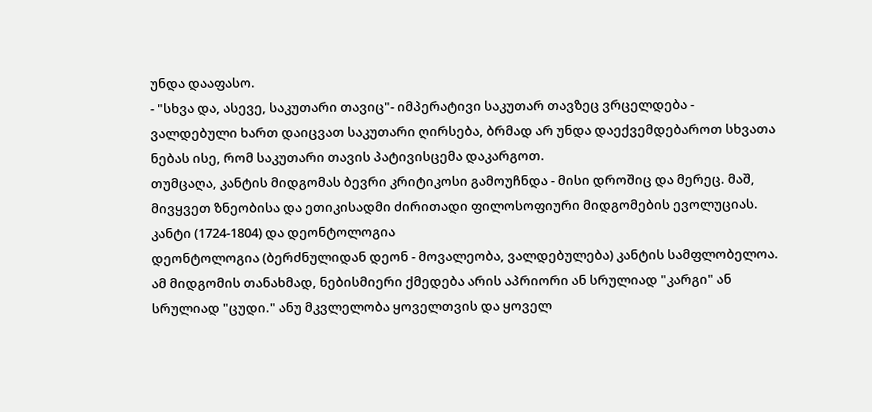უნდა დააფასო.
- "სხვა და, ასევე, საკუთარი თავიც"- იმპერატივი საკუთარ თავზეც ვრცელდება - ვალდებული ხართ დაიცვათ საკუთარი ღირსება, ბრმად არ უნდა დაექვემდებაროთ სხვათა ნებას ისე, რომ საკუთარი თავის პატივისცემა დაკარგოთ.
თუმცაღა, კანტის მიდგომას ბევრი კრიტიკოსი გამოუჩნდა - მისი დროშიც და მერეც. მაშ, მივყვეთ ზნეობისა და ეთიკისადმი ძირითადი ფილოსოფიური მიდგომების ევოლუციას.
კანტი (1724-1804) და დეონტოლოგია
დეონტოლოგია (ბერძნულიდან დეონ - მოვალეობა, ვალდებულება) კანტის სამფლობელოა. ამ მიდგომის თანახმად, ნებისმიერი ქმედება არის აპრიორი ან სრულიად "კარგი" ან სრულიად "ცუდი." ანუ მკვლელობა ყოველთვის და ყოველ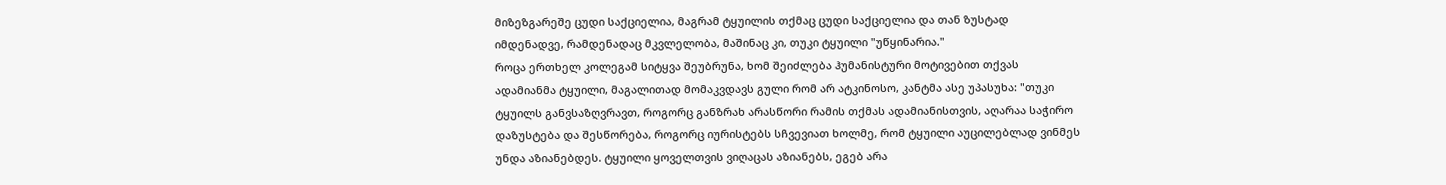მიზეზგარეშე ცუდი საქციელია, მაგრამ ტყუილის თქმაც ცუდი საქციელია და თან ზუსტად იმდენადვე, რამდენადაც მკვლელობა, მაშინაც კი, თუკი ტყუილი "უწყინარია."
როცა ერთხელ კოლეგამ სიტყვა შეუბრუნა, ხომ შეიძლება ჰუმანისტური მოტივებით თქვას ადამიანმა ტყუილი, მაგალითად მომაკვდავს გული რომ არ ატკინოსო, კანტმა ასე უპასუხა: "თუკი ტყუილს განვსაზღვრავთ, როგორც განზრახ არასწორი რამის თქმას ადამიანისთვის, აღარაა საჭირო დაზუსტება და შესწორება, როგორც იურისტებს სჩვევიათ ხოლმე, რომ ტყუილი აუცილებლად ვინმეს უნდა აზიანებდეს. ტყუილი ყოველთვის ვიღაცას აზიანებს, ეგებ არა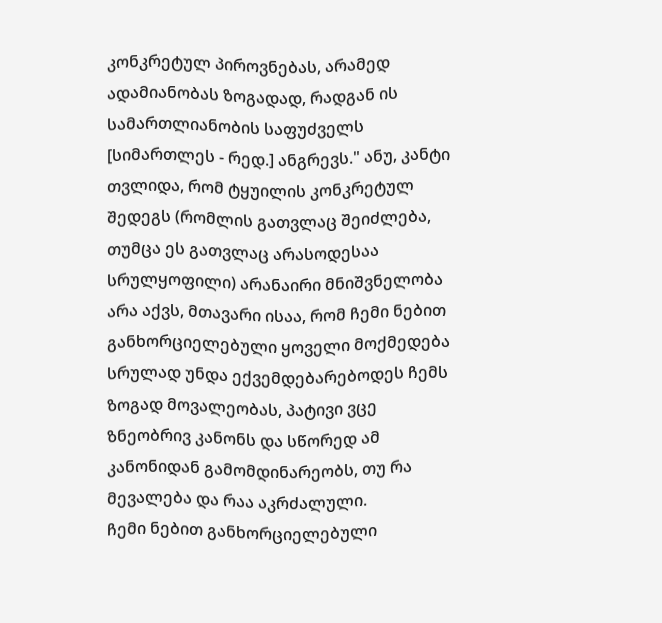კონკრეტულ პიროვნებას, არამედ ადამიანობას ზოგადად, რადგან ის სამართლიანობის საფუძველს [სიმართლეს - რედ.] ანგრევს." ანუ, კანტი თვლიდა, რომ ტყუილის კონკრეტულ შედეგს (რომლის გათვლაც შეიძლება, თუმცა ეს გათვლაც არასოდესაა სრულყოფილი) არანაირი მნიშვნელობა არა აქვს, მთავარი ისაა, რომ ჩემი ნებით განხორციელებული ყოველი მოქმედება სრულად უნდა ექვემდებარებოდეს ჩემს ზოგად მოვალეობას, პატივი ვცე ზნეობრივ კანონს და სწორედ ამ კანონიდან გამომდინარეობს, თუ რა მევალება და რაა აკრძალული.
ჩემი ნებით განხორციელებული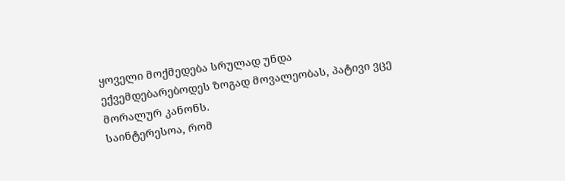ყოველი მოქმედება სრულად უნდა ექვემდებარებოდეს ზოგად მოვალეობას, პატივი ვცე მორალურ კანონს.
საინტერესოა, რომ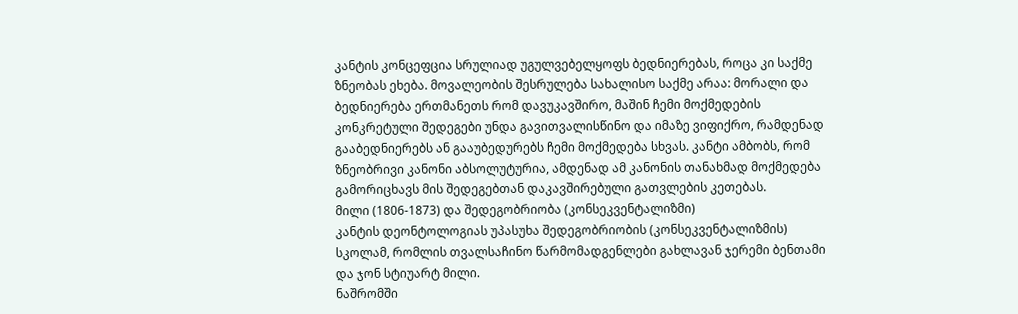კანტის კონცეფცია სრულიად უგულვებელყოფს ბედნიერებას, როცა კი საქმე ზნეობას ეხება. მოვალეობის შესრულება სახალისო საქმე არაა: მორალი და ბედნიერება ერთმანეთს რომ დავუკავშირო, მაშინ ჩემი მოქმედების კონკრეტული შედეგები უნდა გავითვალისწინო და იმაზე ვიფიქრო, რამდენად გააბედნიერებს ან გააუბედურებს ჩემი მოქმედება სხვას. კანტი ამბობს, რომ ზნეობრივი კანონი აბსოლუტურია, ამდენად ამ კანონის თანახმად მოქმედება გამორიცხავს მის შედეგებთან დაკავშირებული გათვლების კეთებას.
მილი (1806-1873) და შედეგობრიობა (კონსეკვენტალიზმი)
კანტის დეონტოლოგიას უპასუხა შედეგობრიობის (კონსეკვენტალიზმის) სკოლამ, რომლის თვალსაჩინო წარმომადგენლები გახლავან ჯერემი ბენთამი და ჯონ სტიუარტ მილი.
ნაშრომში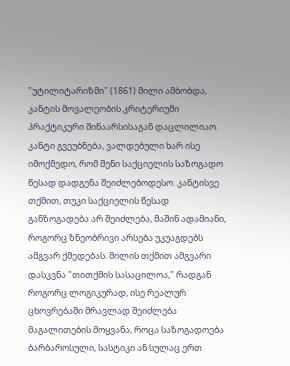"უტილიტარიზმი" (1861) მილი ამბობდა, კანტის მოვალეობის კრიტერიუმი პრაქტიკური შინაარსისაგან დაცლილიაო. კანტი გვეუბნება, ვალდებული ხარ ისე იმოქმედო, რომ შენი საქციელის საზოგადო წესად დადგენა შეიძლებოდესო. კანტისვე თქმით, თუკი საქციელის წესად განზოგადება არ შეიძლება, მაშინ ადამიანი, როგორც ზნეობრივი არსება უკუაგდებს ამგვარ ქმედებას. მილის თქმით ამგვარი დასკვნა "თითქმის სასაცილოა," რადგან როგორც ლოგიკურად, ისე რეალურ ცხოვრებაში მრავლად შეიძლება მაგალითების მოყვანა, როცა საზოგადოება ბარბაროსული, სასტიკი ან სულაც ერთ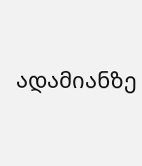ადამიანზე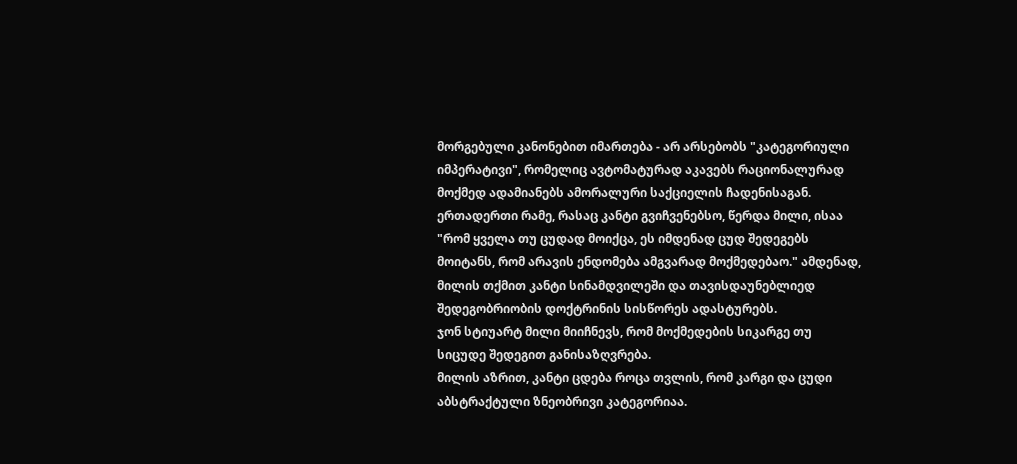მორგებული კანონებით იმართება - არ არსებობს "კატეგორიული იმპერატივი", რომელიც ავტომატურად აკავებს რაციონალურად მოქმედ ადამიანებს ამორალური საქციელის ჩადენისაგან. ერთადერთი რამე, რასაც კანტი გვიჩვენებსო, წერდა მილი, ისაა "რომ ყველა თუ ცუდად მოიქცა, ეს იმდენად ცუდ შედეგებს მოიტანს, რომ არავის ენდომება ამგვარად მოქმედებაო." ამდენად, მილის თქმით კანტი სინამდვილეში და თავისდაუნებლიედ შედეგობრიობის დოქტრინის სისწორეს ადასტურებს.
ჯონ სტიუარტ მილი მიიჩნევს, რომ მოქმედების სიკარგე თუ სიცუდე შედეგით განისაზღვრება.
მილის აზრით, კანტი ცდება როცა თვლის, რომ კარგი და ცუდი აბსტრაქტული ზნეობრივი კატეგორიაა.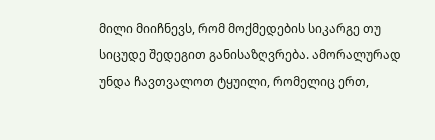მილი მიიჩნევს, რომ მოქმედების სიკარგე თუ სიცუდე შედეგით განისაზღვრება. ამორალურად უნდა ჩავთვალოთ ტყუილი, რომელიც ერთ,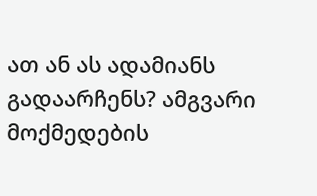ათ ან ას ადამიანს გადაარჩენს? ამგვარი მოქმედების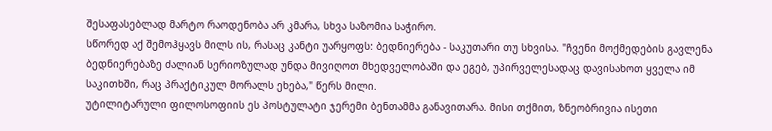შესაფასებლად მარტო რაოდენობა არ კმარა, სხვა საზომია საჭირო.
სწორედ აქ შემოჰყავს მილს ის, რასაც კანტი უარყოფს: ბედნიერება - საკუთარი თუ სხვისა. "ჩვენი მოქმედების გავლენა ბედნიერებაზე ძალიან სერიოზულად უნდა მივიღოთ მხედველობაში და ეგებ, უპირველესადაც დავისახოთ ყველა იმ საკითხში, რაც პრაქტიკულ მორალს ეხება," წერს მილი.
უტილიტარული ფილოსოფიის ეს პოსტულატი ჯერემი ბენთამმა განავითარა. მისი თქმით, ზნეობრივია ისეთი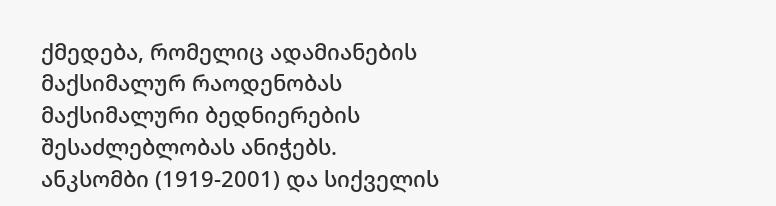ქმედება, რომელიც ადამიანების მაქსიმალურ რაოდენობას მაქსიმალური ბედნიერების შესაძლებლობას ანიჭებს.
ანკსომბი (1919-2001) და სიქველის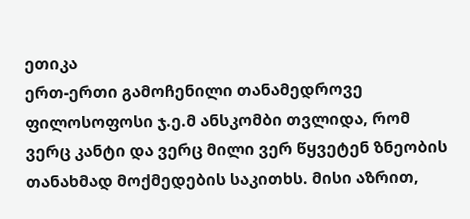ეთიკა
ერთ-ერთი გამოჩენილი თანამედროვე ფილოსოფოსი ჯ.ე.მ ანსკომბი თვლიდა, რომ ვერც კანტი და ვერც მილი ვერ წყვეტენ ზნეობის თანახმად მოქმედების საკითხს. მისი აზრით,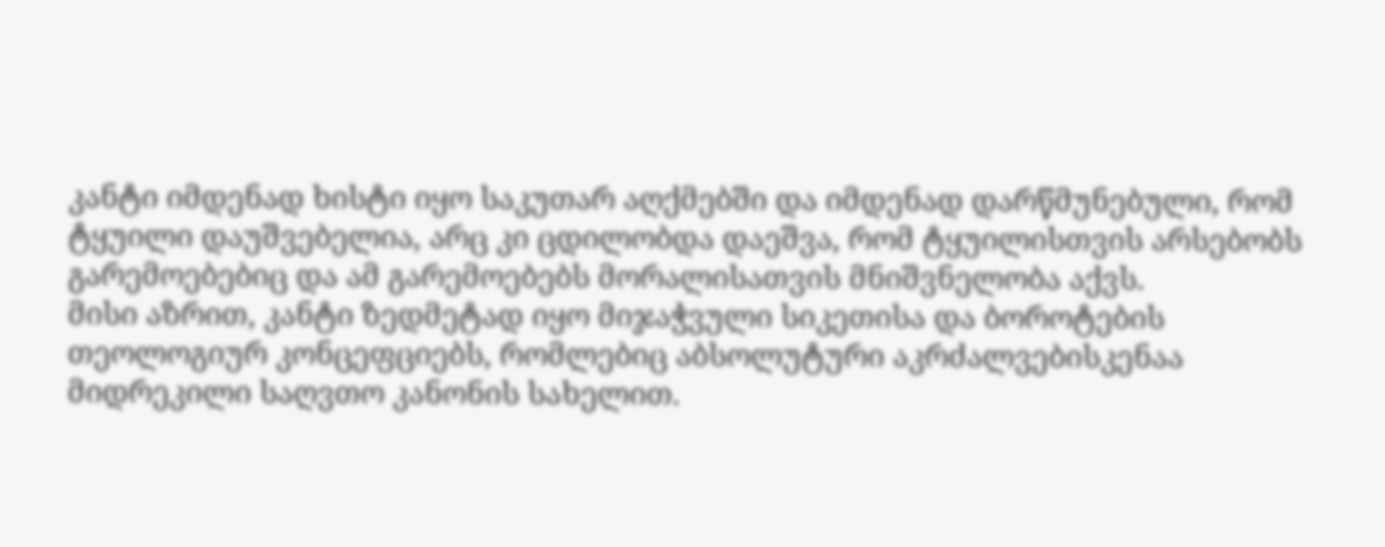კანტი იმდენად ხისტი იყო საკუთარ აღქმებში და იმდენად დარწმუნებული, რომ ტყუილი დაუშვებელია, არც კი ცდილობდა დაეშვა, რომ ტყუილისთვის არსებობს გარემოებებიც და ამ გარემოებებს მორალისათვის მნიშვნელობა აქვს.
მისი აზრით, კანტი ზედმეტად იყო მიჯაჭვული სიკეთისა და ბოროტების თეოლოგიურ კონცეფციებს, რომლებიც აბსოლუტური აკრძალვებისკენაა მიდრეკილი საღვთო კანონის სახელით.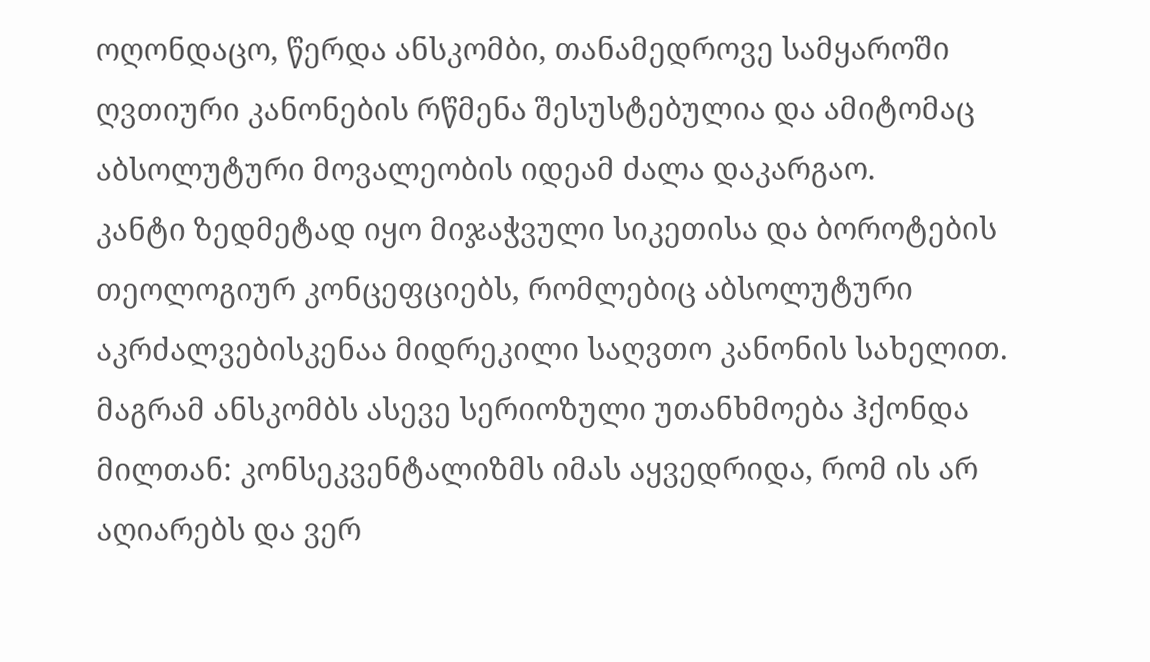ოღონდაცო, წერდა ანსკომბი, თანამედროვე სამყაროში ღვთიური კანონების რწმენა შესუსტებულია და ამიტომაც აბსოლუტური მოვალეობის იდეამ ძალა დაკარგაო.
კანტი ზედმეტად იყო მიჯაჭვული სიკეთისა და ბოროტების თეოლოგიურ კონცეფციებს, რომლებიც აბსოლუტური აკრძალვებისკენაა მიდრეკილი საღვთო კანონის სახელით.
მაგრამ ანსკომბს ასევე სერიოზული უთანხმოება ჰქონდა მილთან: კონსეკვენტალიზმს იმას აყვედრიდა, რომ ის არ აღიარებს და ვერ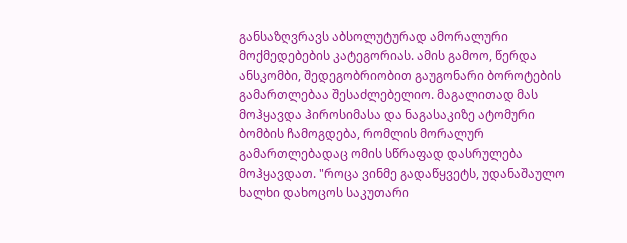განსაზღვრავს აბსოლუტურად ამორალური მოქმედებების კატეგორიას. ამის გამოო, წერდა ანსკომბი, შედეგობრიობით გაუგონარი ბოროტების გამართლებაა შესაძლებელიო. მაგალითად მას მოჰყავდა ჰიროსიმასა და ნაგასაკიზე ატომური ბომბის ჩამოგდება, რომლის მორალურ გამართლებადაც ომის სწრაფად დასრულება მოჰყავდათ. "როცა ვინმე გადაწყვეტს, უდანაშაულო ხალხი დახოცოს საკუთარი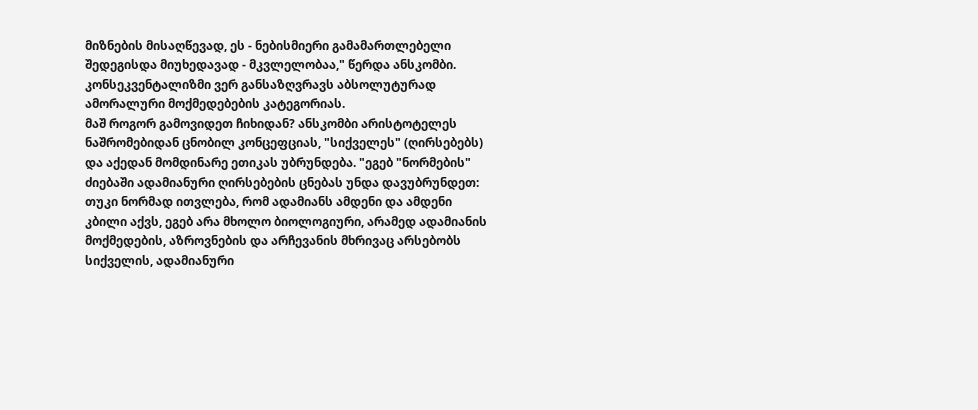მიზნების მისაღწევად, ეს - ნებისმიერი გამამართლებელი შედეგისდა მიუხედავად - მკვლელობაა," წერდა ანსკომბი.
კონსეკვენტალიზმი ვერ განსაზღვრავს აბსოლუტურად ამორალური მოქმედებების კატეგორიას.
მაშ როგორ გამოვიდეთ ჩიხიდან? ანსკომბი არისტოტელეს ნაშრომებიდან ცნობილ კონცეფციას, "სიქველეს" (ღირსებებს) და აქედან მომდინარე ეთიკას უბრუნდება. "ეგებ "ნორმების" ძიებაში ადამიანური ღირსებების ცნებას უნდა დავუბრუნდეთ: თუკი ნორმად ითვლება, რომ ადამიანს ამდენი და ამდენი კბილი აქვს, ეგებ არა მხოლო ბიოლოგიური, არამედ ადამიანის მოქმედების, აზროვნების და არჩევანის მხრივაც არსებობს სიქველის, ადამიანური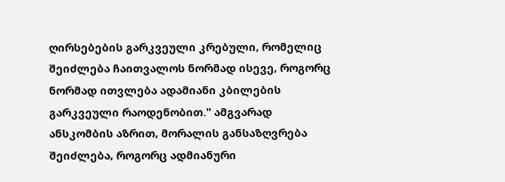ღირსებების გარკვეული კრებული, რომელიც შეიძლება ჩაითვალოს ნორმად ისევე, როგორც ნორმად ითვლება ადამიანი კბილების გარკვეული რაოდენობით." ამგვარად ანსკომბის აზრით, მორალის განსაზღვრება შეიძლება, როგორც ადმიანური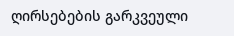ღირსებების გარკვეული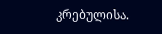კრებულისა.